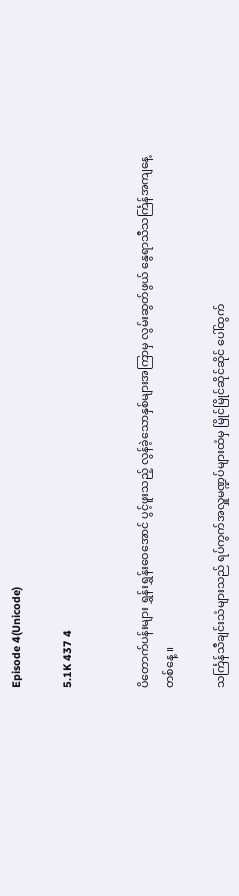Episode 4(Unicode)

5.1K 437 4


ပိတောက်ပန်းများ ရွှန်းရွှန်းဝေအောင် ပွင့်ဖူးသည့် လွန်ခဲ့သောနှစ်များအကြာမှ လွမ်းဆွတ်ဖွယ် နွေရာသီသင်္ကြန်အကျနေ့တစ်နေ့ ။

သင်္ကြန်သီချင်းသံများသည် ရပ်ကွက်အလှူမဏ္ဍပ်များထံမှ မြိုင်မြိုင်ဆိုင်ဆိုင် ပေါ်ထွက်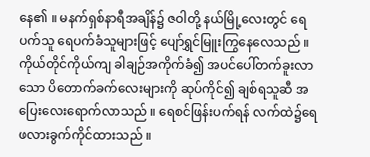နေ၏ ။ မနက်ရှစ်နာရီအချိန်၌ ဇဝါတို့ နယ်မြို့လေးတွင် ရေပက်သူ ရေပက်ခံသူများဖြင့် ပျော်ရွှင်မြူးကြွနေလေသည် ။ ကိုယ်တိုင်ကိုယ်ကျ ခါချဉ်အကိုက်ခံ၍ အပင်ပေါ်တက်ခူးလာသော ပိတောက်ခက်လေးများကို ဆုပ်ကိုင်၍ ချစ်ရသူဆီ အပြေးလေးရောက်လာသည် ။ ရေစင်ဖြန်းပက်ရန် လက်ထဲ၌ရေဖလားခွက်ကိုင်ထားသည် ။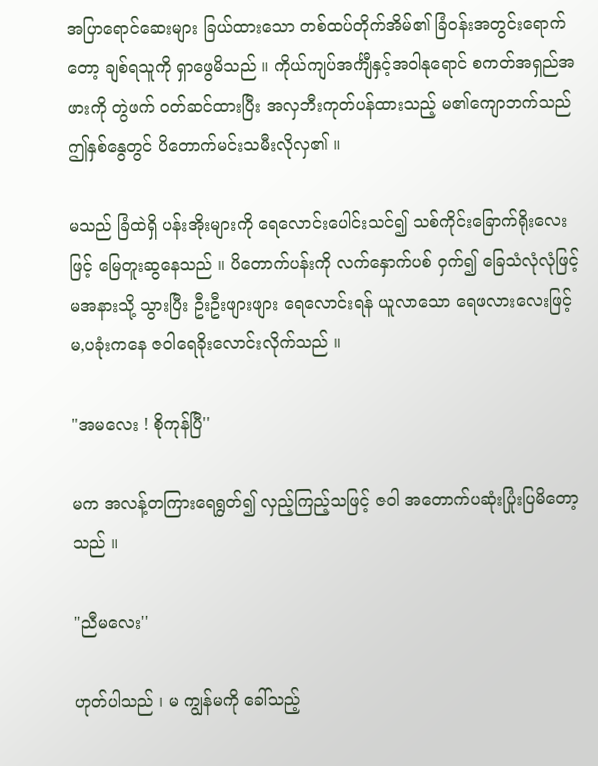အပြာရောင်ဆေးများ ခြယ်ထားသော တစ်ထပ်တိုက်အိမ်၏ ခြံဝန်းအတွင်းရောက်တော့ ချစ်ရသူကို ရှာဖွေမိသည် ။ ကိုယ်ကျပ်အင်္ကျီနှင့်အဝါနုရောင် စကတ်အရှည်အဖားကို တွဲဖက် ဝတ်ဆင်ထားပြီး အလှဘီးကုတ်ပန်ထားသည့် မ၏ကျောဘက်သည် ဤနှစ်နွေတွင် ပိတောက်မင်းသမီးလိုလှ၏ ။

မသည် ခြံထဲရှိ ပန်းအိုးများကို ရေလောင်းပေါင်းသင်၍ သစ်ကိုင်းခြောက်ရိုးလေးဖြင့် မြေတူးဆွနေသည် ။ ပိတောက်ပန်းကို လက်နှောက်ပစ် ဝှက်၍ ခြေသံလုံလုံဖြင့် မအနားသို့ သွားပြီး ဦးဦးဖျားဖျား ရေလောင်းရန် ယူလာသော ရေဖလားလေးဖြင့် မ,ပခုံးကနေ ဇဝါရေခိုးလောင်းလိုက်သည် ။

"အမလေး ! စိုကုန်ပြီ''

မက အလန့်တကြားရေရွတ်၍ လှည့်ကြည့်သဖြင့် ဇဝါ အတောက်ပဆုံးပြုံးပြမိတော့သည် ။

"ညီမလေး''

ဟုတ်ပါသည် ၊ မ ကျွန်မကို ခေါ်သည့်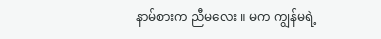နာမ်စားက ညီမလေး ။ မက ကျွန်မရဲ့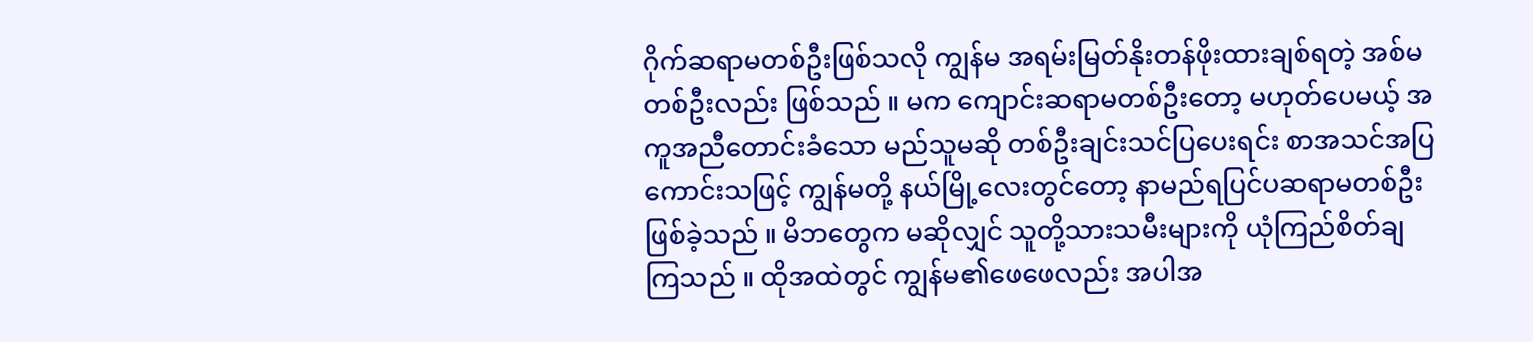ဂိုက်ဆရာမတစ်ဦးဖြစ်သလို ကျွန်မ အရမ်းမြတ်နိုးတန်ဖိုးထားချစ်ရတဲ့ အစ်မတစ်ဦးလည်း ဖြစ်သည် ။ မက ကျောင်းဆရာမတစ်ဦးတော့ မဟုတ်ပေမယ့် အကူအညီတောင်းခံသော မည်သူမဆို တစ်ဦးချင်းသင်ပြပေးရင်း စာအသင်အပြကောင်းသဖြင့် ကျွန်မတို့ နယ်မြို့လေးတွင်တော့ နာမည်ရပြင်ပဆရာမတစ်ဦးဖြစ်ခဲ့သည် ။ မိဘတွေက မဆိုလျှင် သူတို့သားသမီးများကို ယုံကြည်စိတ်ချကြသည် ။ ထိုအထဲတွင် ကျွန်မ၏ဖေဖေလည်း အပါအ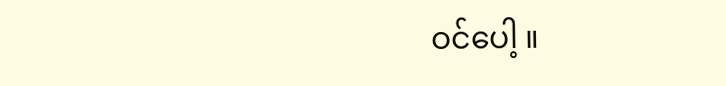ဝင်ပေါ့ ။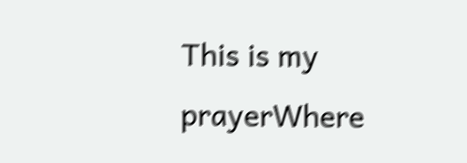This is my prayerWhere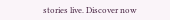stories live. Discover now